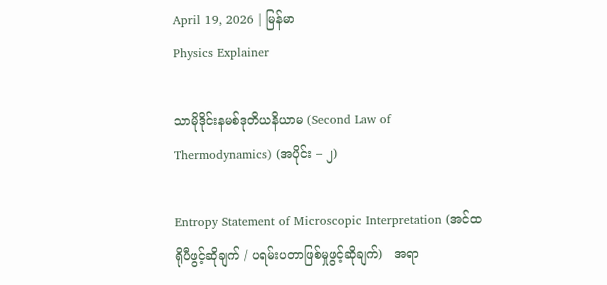April 19, 2026 | မြန်မာ
Physics Explainer

သာမိုဒိုင်းနမစ်ဒုတိယနိယာမ (Second Law of Thermodynamics) (အပိုင်း – ၂)

Entropy Statement of Microscopic Interpretation (အင်ထရိုပီဖွင့်ဆိုချက် / ပရမ်းပတာဖြစ်မှုဖွင့်ဆိုချက်)   အရာ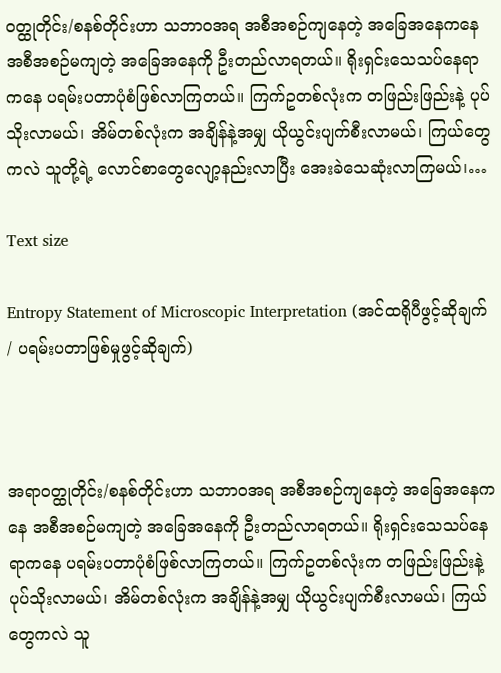ဝတ္ထုတိုင်း/စနစ်တိုင်းဟာ သဘာဝအရ အစီအစဉ်ကျနေတဲ့ အခြေအနေကနေ အစီအစဉ်မကျတဲ့ အခြေအနေကို ဦးတည်လာရတယ်။ ရိုးရှင်းသေသပ်နေရာကနေ ပရမ်းပတာပုံစံဖြစ်လာကြ‌တယ်။ ကြက်ဥတစ်လုံးက တဖြည်းဖြည်းနဲ့ ပုပ်သိုးလာမယ်၊ အိမ်တစ်လုံးက အချိန်နဲ့အမျှ ယိုယွင်းပျက်စီးလာမယ်၊ ကြယ်တွေကလဲ သူတို့ရဲ့ လောင်စာတွေလျော့နည်းလာပြီး အေးခဲသေဆုံးလာကြမယ်၊…

Text size

Entropy Statement of Microscopic Interpretation (အင်ထရိုပီဖွင့်ဆိုချက် / ပရမ်းပတာဖြစ်မှုဖွင့်ဆိုချက်)



အရာဝတ္ထုတိုင်း/စနစ်တိုင်းဟာ သဘာဝအရ အစီအစဉ်ကျနေတဲ့ အခြေအနေကနေ အစီအစဉ်မကျတဲ့ အခြေအနေကို ဦးတည်လာရတယ်။ ရိုးရှင်းသေသပ်နေရာကနေ ပရမ်းပတာပုံစံဖြစ်လာကြ‌တယ်။ ကြက်ဥတစ်လုံးက တဖြည်းဖြည်းနဲ့ ပုပ်သိုးလာမယ်၊ အိမ်တစ်လုံးက အချိန်နဲ့အမျှ ယိုယွင်းပျက်စီးလာမယ်၊ ကြယ်တွေကလဲ သူ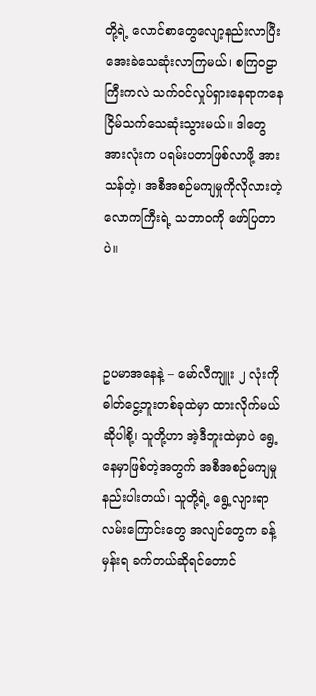တို့ရဲ့ လောင်စာတွေလျော့နည်းလာပြီး အေးခဲသေဆုံးလာကြမယ်၊ စကြဝဠာကြီးကလဲ သက်ဝင်လှုပ်ရှားနေရာကနေ ငြိမ်သက်သေဆုံးသွားမယ်။ ဒါတွေအားလုံးက ပရမ်းပတာဖြစ်လာဖို့ အားသန်တဲ့၊ အစီအစဉ်မကျမှုကိုလိုလားတဲ့ လောကကြီးရဲ့ သဘာဝကို ဖော်ပြတာပဲ။



ဥပမာအနေနဲ့ – မော်လီကျူး ၂ လုံးကို ဓါတ်ငွေ့ဘူးတစ်ခုထဲမှာ ထားလိုက်မယ်ဆိုပါစို့၊ သူတို့ဟာ အဲ့ဒီဘူးထဲမှာပဲ ရွေ့နေမှာဖြစ်တဲ့အတွက် အစီအစဉ်မကျမှုနည်းပါးတယ်၊ သူတို့ရဲ့ ရွေ့လျားရာ လမ်းကြောင်းတွေ အလျင်တွေက ခန့်မှန်းရ ခက်တယ်ဆိုရင်တောင်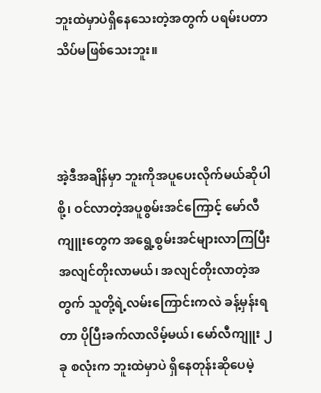ဘူးထဲမှာပဲရှိနေသေးတဲ့အတွက် ပရမ်းပတာသိပ်မဖြစ်သေးဘူး။



အဲ့ဒီအချိန်မှာ ဘူးကိုအပူပေးလိုက်မယ်ဆိုပါစို့၊ ဝင်လာတဲ့အပူစွမ်းအင်ကြောင့် မော်လီကျူးတွေက အရွေ့စွမ်းအင်များလာကြပြီး အလျင်တိုးလာမယ်၊ အလျင်တိုးလာတဲ့အတွက် သူတို့ရဲ့လမ်းကြောင်းကလဲ ခန့်မှန်းရတာ ပိုပြီးခက်လာလိမ့်မယ်၊ မော်လီကျူး ၂ ခု စလုံးက ‌ဘူးထဲမှာပဲ ရှိနေတုန်းဆိုပေမဲ့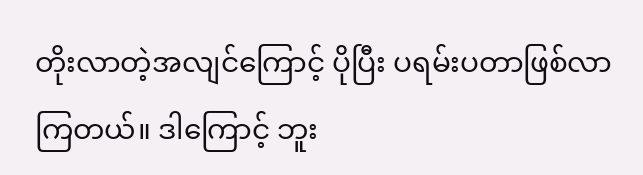တိုးလာတဲ့အလျင်ကြောင့် ပိုပြီး ပရမ်းပတာဖြစ်လာကြတယ်။ ဒါကြောင့် ဘူး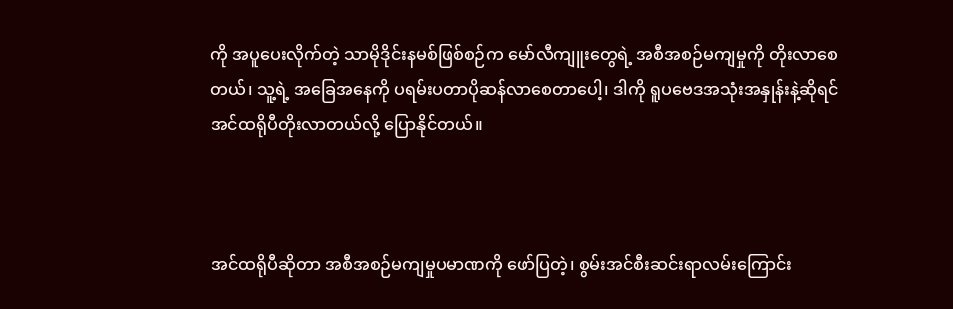ကို အပူပေးလိုက်တဲ့ သာမိုဒိုင်းနမစ်ဖြစ်စဉ်က မော်လီကျူးတွေရဲ့ အစီအစဉ်မကျမှုကို တိုးလာစေတယ်၊ သူ့ရဲ့ အခြေအနေကို ပရမ်းပတာပိုဆန်လာစေတာပေါ့၊ ဒါကို ရူပဗေဒအသုံးအနှုန်းနဲ့ဆိုရင် အင်ထရိုပီတိုးလာတယ်လို့ ပြောနိုင်တယ်။



အင်ထရိုပီဆိုတာ အစီအစဉ်မကျမှုပမာဏကို ဖော်ပြတဲ့၊ စွမ်းအင်စီးဆင်းရာလမ်းကြောင်း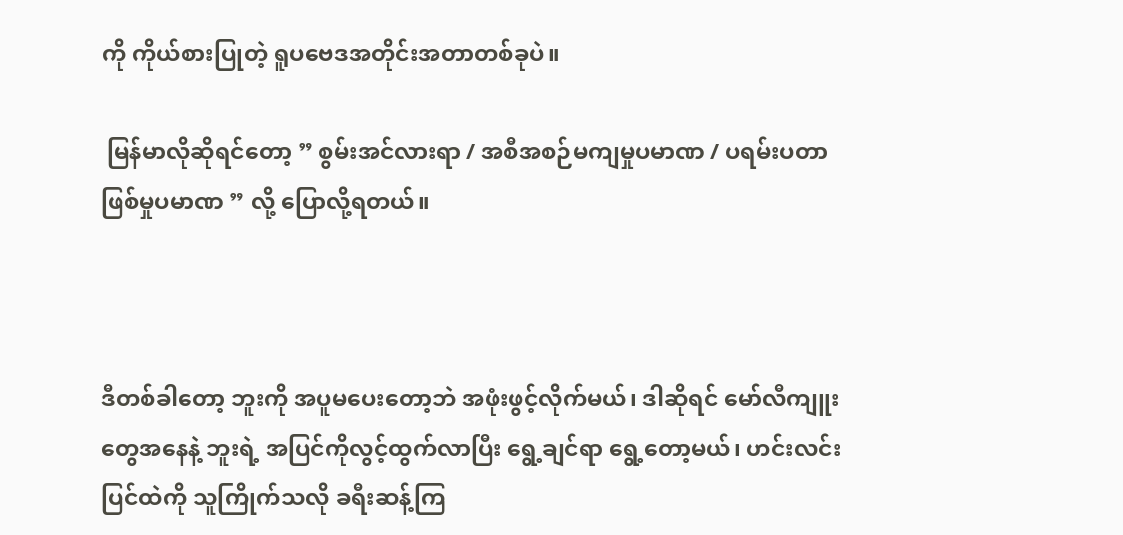ကို ကိုယ်စားပြုတဲ့ ရူပဗေဒအတိုင်းအတာတစ်ခုပဲ။

 မြန်မာလိုဆိုရင်တော့ ” စွမ်းအင်လားရာ / အစီအစဉ်မကျမှုပမာဏ / ပရမ်းပတာဖြစ်မှုပမာဏ ” လို့ ပြောလို့ရတယ်။



ဒီတစ်ခါတော့ ဘူးကို အပူမပေးတော့ဘဲ အဖုံးဖွင့်လိုက်မယ်၊ ဒါဆိုရင် မော်လီကျူးတွေအနေနဲ့ ဘူးရဲ့ အပြင်ကိုလွင့်ထွက်လာပြီး ရွေ့ချင်ရာ ရွေ့တော့မယ်၊ ဟင်းလင်းပြင်ထဲကို သူကြိုက်သလို ခရီးဆန့်ကြ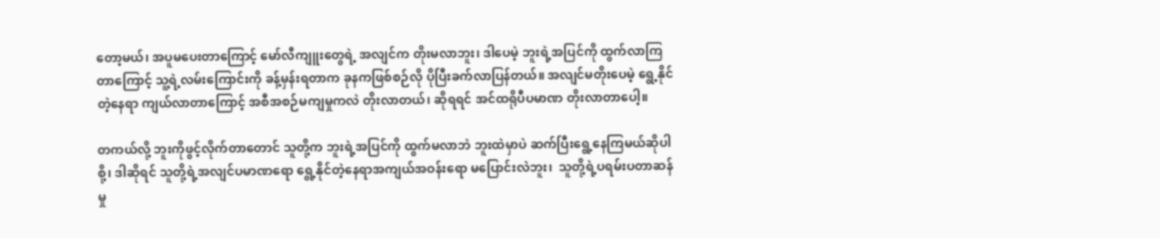တော့မယ်၊ အပူမပေးတာကြောင့် မော်လီကျူးတွေရဲ့ အ‌လျင်က တိုးမလာဘူး၊ ဒါပေမဲ့ ဘူးရဲ့အပြင်ကို ထွက်လာကြတာကြောင့် သူ့ရဲ့လမ်းကြောင်းကို ခန့်မှန်းရတာက ခုနကဖြစ်စဉ်လို ပိုပြီးခက်လာပြန်တယ်။ အလျင်မတိုးပေမဲ့ ရွေ့နိုင်တဲ့နေရာ ကျယ်လာတာကြောင့် အစီအစဉ်မကျမှုကလဲ တိုးလာတယ်၊ ဆိုရရင် အင်ထရိုပီပမာဏ တိုးလာတာပေါ့။

တကယ်လို့ ဘူးကိုဖွင့်လိုက်တာတောင် သူတို့က ဘူးရဲ့အပြင်ကို ထွက်မလာဘဲ ဘူးထဲမှာပဲ ဆက်ပြီးရွေ့နေကြမယ်ဆိုပါစို့၊ ဒါဆိုရင် သူတို့ရဲ့အလျင်ပမာဏရော ရွေ့နိုင်တဲ့နေရာအကျယ်အဝန်းရော မပြောင်းလဲဘူး၊  သူတို့ရဲ့ပရမ်းပတာဆန်မှု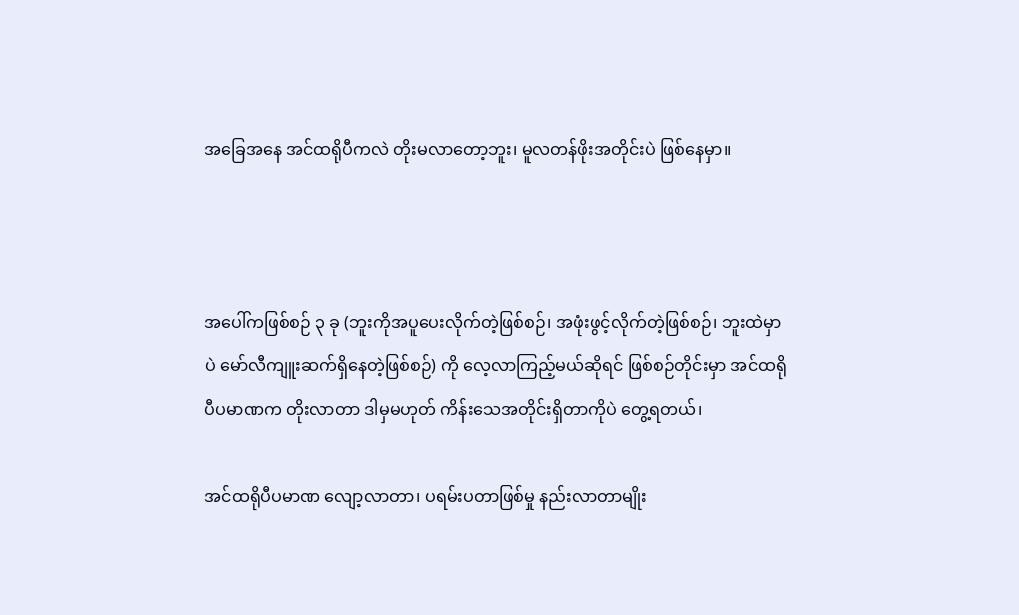အခြေအနေ အင်ထရိုပီကလဲ တိုးမလာတော့ဘူး၊ မူလတန်ဖိုးအတိုင်းပဲ ဖြစ်နေမှာ။



အပေါ်ကဖြစ်စဉ် ၃ ခု (ဘူးကိုအပူပေးလိုက်တဲ့ဖြစ်စဉ်၊ အဖုံးဖွင့်လိုက်တဲ့ဖြစ်စဉ်၊ ဘူးထဲမှာပဲ မော်လီကျူးဆက်ရှိနေတဲ့ဖြစ်စဉ်) ကို လေ့လာကြည့်မယ်ဆိုရင် ဖြစ်စဉ်တိုင်းမှာ အင်ထရိုပီပမာဏက တိုးလာတာ ဒါမှမဟုတ် ကိန်းသေအတိုင်းရှိတာကိုပဲ တွေ့ရတယ်၊

အင်ထရိုပီပမာဏ လျော့လာတာ၊ ပရမ်းပတာဖြစ်မှု နည်းလာတာမျိုး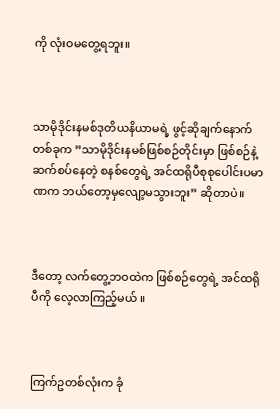ကို လုံးဝမတွေ့ရဘူး။



သာမိုဒိုင်းနမစ်ဒုတိယနိယာမရဲ့ ဖွင့်ဆိုချက်နောက်တစ်ခုက ”သာမိုဒိုင်းနမစ်ဖြစ်စဉ်တိုင်းမှာ ဖြစ်စဉ်နဲ့ဆက်စပ်နေတဲ့ စနစ်တွေရဲ့ အင်ထရိုပီစုစုပေါင်းပမာဏက ဘယ်တော့မှလျော့မသွားဘူး” ဆိုတာပဲ။



ဒီတော့ လက်တွေ့ဘဝထဲက ဖြစ်စဉ်တွေရဲ့ အင်ထရိုပီကို လေ့လာကြည့်မယ် ။



ကြက်ဥတစ်လုံးက ခုံ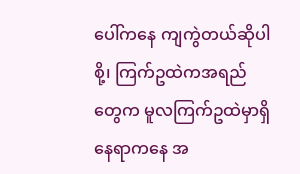ပေါ်ကနေ ကျကွဲတယ်ဆိုပါစို့၊ ကြက်ဥထဲကအရည်တွေ‌က မူလကြက်ဥထဲမှာရှိနေရာကနေ အ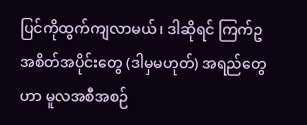ပြင်ကိုထွက်ကျလာမယ်၊ ဒါဆိုရင် ကြက်ဥအစိတ်အပိုင်းတွေ (ဒါမှမဟုတ်) အရည်တွေဟာ မူလအစီအစဉ်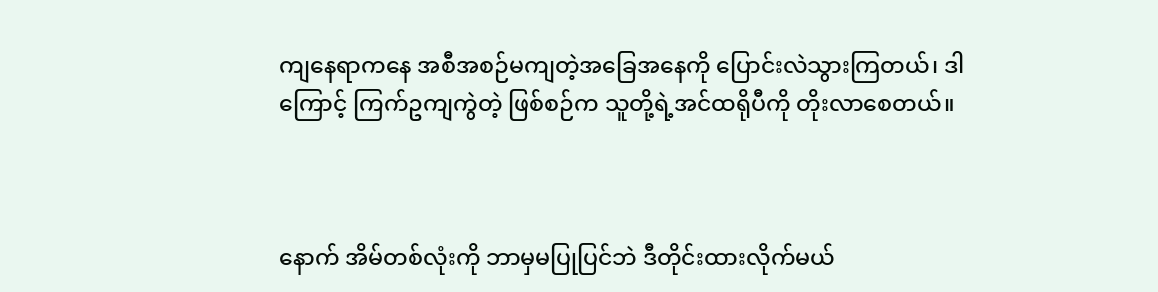ကျနေရာကနေ အစီအစဉ်မကျတဲ့အခြေအနေကို ပြောင်းလဲသွားကြတယ်၊ ဒါကြောင့် ကြက်ဥကျကွဲတဲ့ ဖြစ်စဉ်က သူတို့ရဲ့အင်ထရိုပီကို တိုးလာစေတယ်။



နောက် အိမ်တစ်လုံးကို ဘာမှမပြုပြင်ဘဲ ဒီတိုင်းထားလိုက်မယ်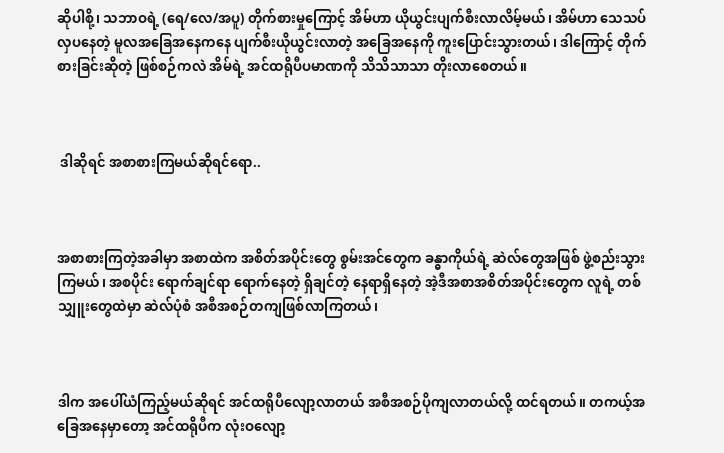ဆိုပါစို့၊ သဘာဝရဲ့ (ရေ/လေ/အပူ) တိုက်စားမှုကြောင့် အိမ်ဟာ ယိုယွင်းပျက်စီးလာလိမ့်မယ်၊ အိမ်ဟာ သေသပ်လှပနေတဲ့ မူလအခြေအနေကနေ ပျက်စီးယိုယွင်းလာတဲ့ အခြေအနေကို ကူးပြောင်းသွားတယ်၊ ဒါကြောင့် တိုက်စားခြင်းဆိုတဲ့ ဖြစ်စဉ်ကလဲ အိမ်ရဲ့ အင်ထရိုပီပမာဏကို သိသိသာသာ တိုးလာစေတယ်။



 ဒါဆိုရင် အစာစားကြမယ်ဆိုရင်ရော..



အစာစားကြတဲ့အခါမှာ အစာထဲက အစိတ်အပိုင်းတွေ စွမ်းအင်တွေက ခန္ဓာကိုယ်ရဲ့ ဆဲလ်တွေအဖြစ် ဖွဲ့စည်းသွားကြမယ်၊ အစပိုင်း ရောက်ချင်ရာ ရောက်နေတဲ့ ရှိချင်တဲ့ နေရာရှိနေတဲ့ အဲ့ဒီအစာအစိတ်အပိုင်းတွေက လူရဲ့ တစ်သျှူးတွေထဲမှာ ဆဲလ်ပုံစံ အစီအစဉ်တကျဖြစ်လာကြတယ်၊



ဒါက အပေါ်ယံကြည့်မယ်ဆိုရင် အင်ထရိုပီလျော့လာတယ် အစီအစဉ်ပိုကျလာတယ်လို့ ထင်ရတယ်။ တကယ့်အခြေအနေမှာတော့ အင်ထရိုပီက လုံးဝလျော့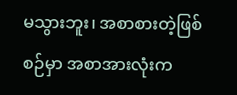မသွားဘူး၊ အစာစားတဲ့ဖြစ်စဉ်မှာ အစာအားလုံးက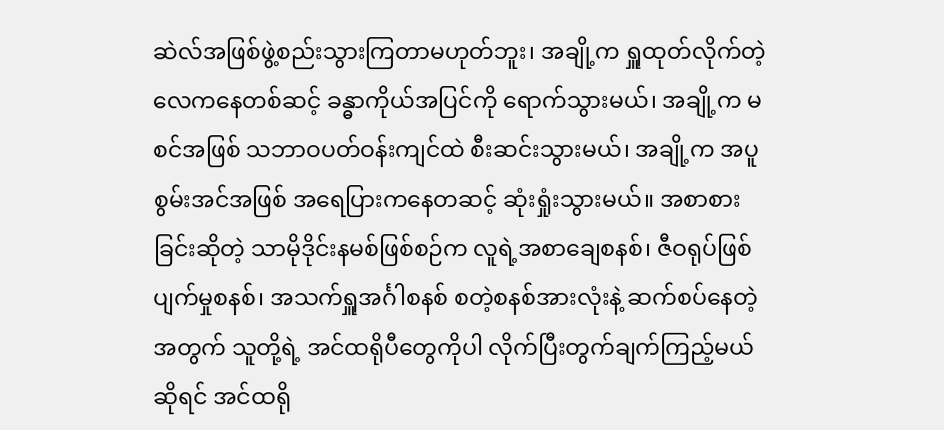ဆဲလ်အဖြစ်ဖွဲ့စည်းသွားကြတာမဟုတ်ဘူး၊ အချို့က ရှူထုတ်လိုက်တဲ့ လေကနေတစ်ဆင့် ခန္ဓာကိုယ်အပြင်ကို ရောက်သွားမယ်၊ အချို့က မစင်အဖြစ် သဘာဝပတ်ဝန်းကျင်ထဲ စီးဆင်းသွားမယ်၊ အချို့က အပူစွမ်းအင်အဖြစ် အရေပြားကနေတဆင့် ဆုံးရှုံးသွားမယ်။ အစာစားခြင်းဆိုတဲ့ သာမိုဒိုင်းနမစ်ဖြစ်စဉ်က လူရဲ့အစာချေစနစ်၊ ဇီဝရုပ်ဖြစ်ပျက်မှုစနစ်၊ အသက်ရှူအင်္ဂါစနစ် စတဲ့စနစ်အားလုံးနဲ့ ဆက်စပ်နေတဲ့အတွက် သူတို့ရဲ့ အင်ထရိုပီတွေကိုပါ လိုက်ပြီးတွက်ချက်ကြည့်မယ်ဆိုရင် အင်ထရို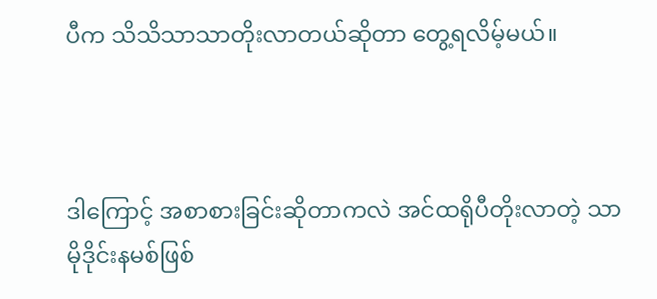ပီက သိသိသာသာတိုးလာတယ်ဆိုတာ တွေ့ရလိမ့်မယ်။



ဒါကြောင့် အစာစားခြင်းဆိုတာကလဲ အင်ထရိုပီတိုးလာတဲ့ သာမိုဒိုင်းနမစ်ဖြစ်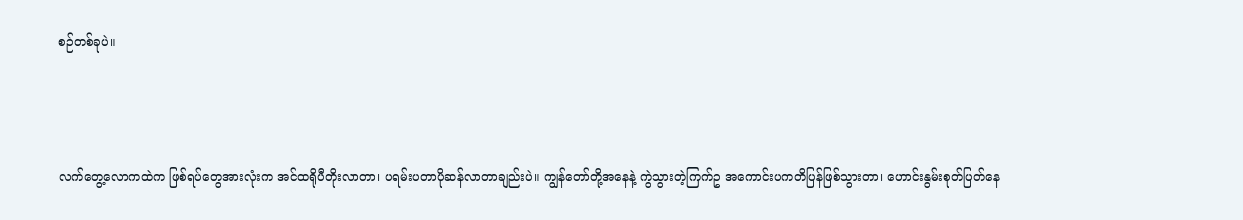စဉ်တစ်ခုပဲ။



လက်တွေ့လောကထဲက ဖြစ်ရပ်တွေအားလုံးက အင်ထရိုပီတိုးလာတာ၊ ပရမ်းပတာပိုဆန်လာတာချည်းပဲ။ ကျွန်တော်တို့အနေနဲ့ ကွဲသွားတဲ့ကြက်ဥ အကောင်းပကတိပြန်ဖြစ်သွားတာ၊ ဟောင်းနွမ်းစုတ်ပြတ်နေ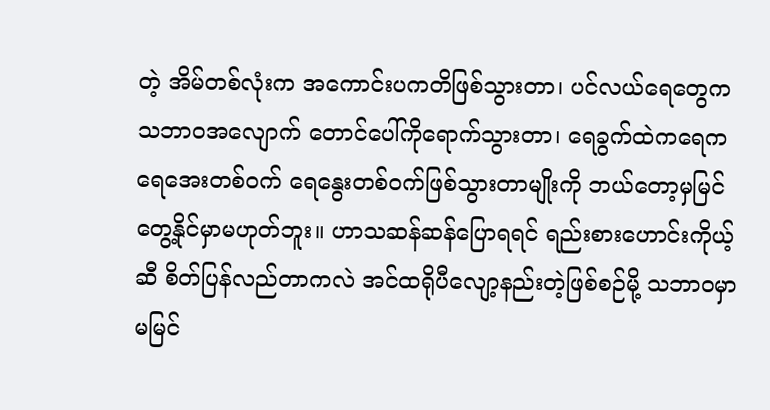တဲ့ အိမ်တစ်လုံးက အကောင်းပကတိဖြစ်သွားတာ၊ ပင်လယ်ရေတွေက သဘာဝအလျောက် တောင်ပေါ်ကိုရောက်သွားတာ၊ ရေခွက်ထဲကရေက ရေအေးတစ်ဝက် ရေနွေးတစ်ဝက်ဖြစ်သွားတာမျိုးကို ဘယ်တော့မှမြင်တွေ့နိုင်မှာမဟုတ်ဘူး။ ဟာသဆန်ဆန်ပြောရရင် ရည်းစားဟောင်းကိုယ့်ဆီ စိတ်ပြန်လည်တာကလဲ အင်ထရိုပီလျော့နည်းတဲ့ဖြစ်စဉ်မို့ သဘာဝမှာ မမြင်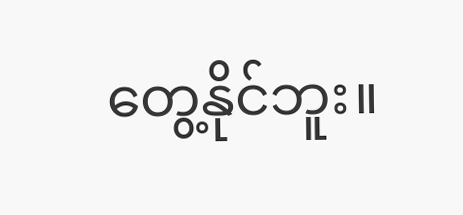တွေ့နိုင်ဘူး။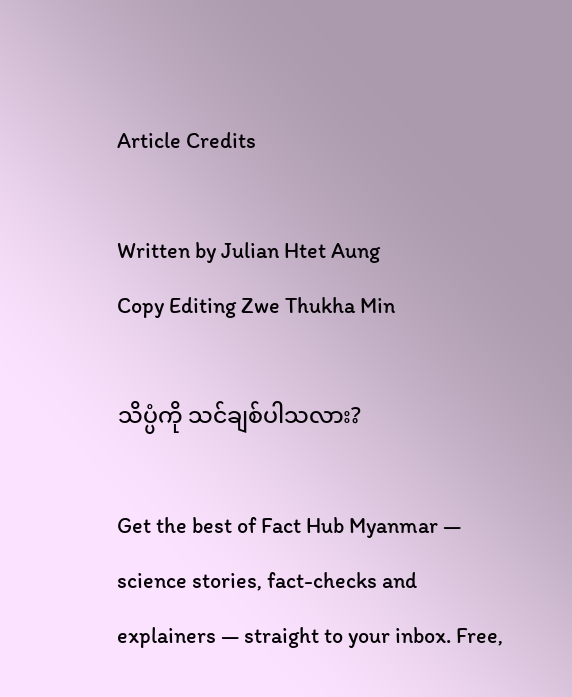Article Credits

Written by Julian Htet Aung
Copy Editing Zwe Thukha Min

သိပ္ပံကို သင်ချစ်ပါသလား?

Get the best of Fact Hub Myanmar — science stories, fact-checks and explainers — straight to your inbox. Free,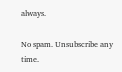always.

No spam. Unsubscribe any time.